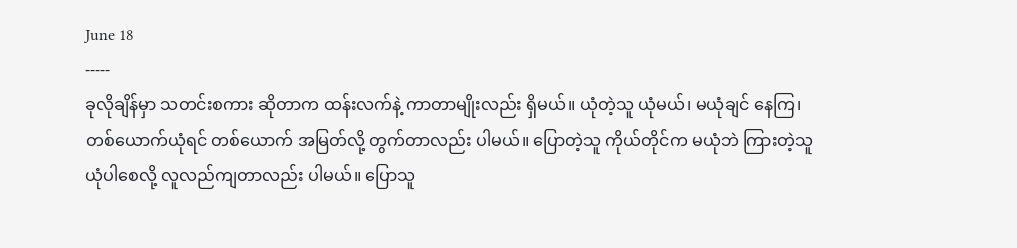June 18
-----
ခုလိုချိန်မှာ သတင်းစကား ဆိုတာက ထန်းလက်နဲ့ ကာတာမျိုးလည်း ရှိမယ်။ ယုံတဲ့သူ ယုံမယ်၊ မယုံချင် နေကြ၊ တစ်ယောက်ယုံရင် တစ်ယောက် အမြတ်လို့ တွက်တာလည်း ပါမယ်။ ပြောတဲ့သူ ကိုယ်တိုင်က မယုံဘဲ ကြားတဲ့သူ ယုံပါစေလို့ လူလည်ကျတာလည်း ပါမယ်။ ပြောသူ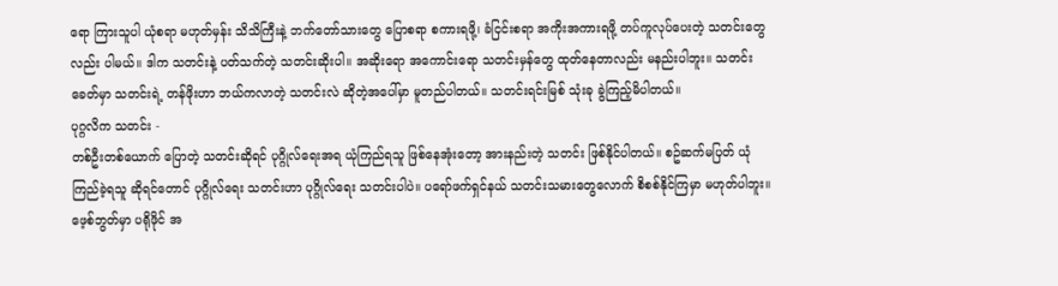ရော ကြားသူပါ ယုံစရာ မဟုတ်မှန်း သိသိကြီးနဲ့ ဘက်တော်သားတွေ ပြောစရာ စကားရဖို့၊ ခံငြင်းစရာ အကိုးအကားရဖို့ တပ်ကူလုပ်ပေးတဲ့ သတင်းတွေလည်း ပါမယ်။ ဒါက သတင်းနဲ့ ပတ်သက်တဲ့ သတင်းဆိုးပါ။ အဆိုးရော အကောင်းရော သတင်းမှန်တွေ ထုတ်နေတာလည်း မနည်းပါဘူး။ သတင်းခေတ်မှာ သတင်းရဲ့ တန်ဖိုးဟာ ဘယ်ကလာတဲ့ သတင်းလဲ ဆိုတဲ့အပေါ်မှာ မူတည်ပါတယ်။ သတင်းရင်းမြစ် သုံးခု ခွဲကြည့်မိပါတယ်။
ပုဂ္ဂလိက သတင်း -
တစ်ဦးတစ်ယောက် ပြောတဲ့ သတင်းဆိုရင် ပုဂ္ဂိုလ်ရေးအရ ယုံကြည်ရသူ ဖြစ်နေအုံးတော့ အားနည်းတဲ့ သတင်း ဖြစ်နိုင်ပါတယ်။ စဥ်ဆက်မပြတ် ယုံကြည်ခဲ့ရသူ ဆိုရင်တောင် ပုဂ္ဂိုလ်ရေး သတင်းဟာ ပုဂ္ဂိုလ်ရေး သတင်းပါပဲ။ ပရော်ဖက်ရှင်နယ် သတင်းသမားတွေလောက် စိစစ်နိုင်ကြမှာ မဟုတ်ပါဘူး။ ဖေ့စ်ဘွတ်မှာ ပရိုဖိုင် အ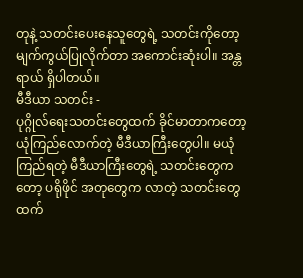တုနဲ့ သတင်းပေးနေသူတွေရဲ့ သတင်းကိုတော့ မျက်ကွယ်ပြုလိုက်တာ အကောင်းဆုံးပါ။ အန္တရာယ် ရှိပါတယ်။
မီဒီယာ သတင်း -
ပုဂ္ဂိုလ်ရေးသတင်းတွေထက် ခိုင်မာတာကတော့ ယုံကြည်လောက်တဲ့ မီဒီယာကြီးတွေပါ။ မယုံကြည်ရတဲ့ မီဒီယာကြီးတွေရဲ့ သတင်းတွေကတော့ ပရိုဖိုင် အတုတွေက လာတဲ့ သတင်းတွေထက်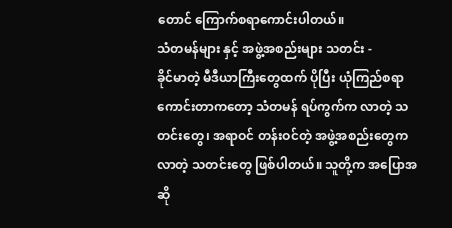တောင် ကြောက်စရာကောင်းပါတယ်။
သံတမန်များ နှင့် အဖွဲ့အစည်းများ သတင်း -
ခိုင်မာတဲ့ မီဒီယာကြီးတွေထက် ပိုပြီး ယုံကြည်စရာ ကောင်းတာကတော့ သံတမန် ရပ်ကွက်က လာတဲ့ သတင်းတွေ၊ အရာဝင် တန်းဝင်တဲ့ အဖွဲ့အစည်းတွေကလာတဲ့ သတင်းတွေ ဖြစ်ပါတယ်။ သူတို့က အပြောအဆို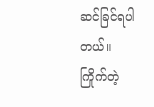ဆင်ခြင်ရပါတယ်။
ကြိုက်တဲ့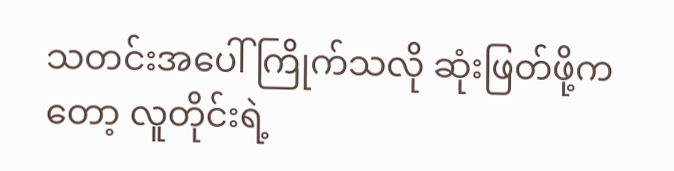သတင်းအပေါ် ကြိုက်သလို ဆုံးဖြတ်ဖို့ကတော့ လူတိုင်းရဲ့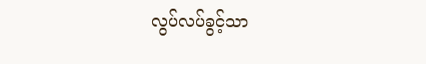လွပ်လပ်ခွင့်သာ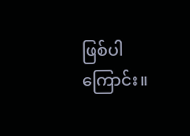ဖြစ်ပါကြောင်း။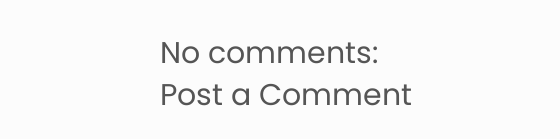No comments:
Post a Comment